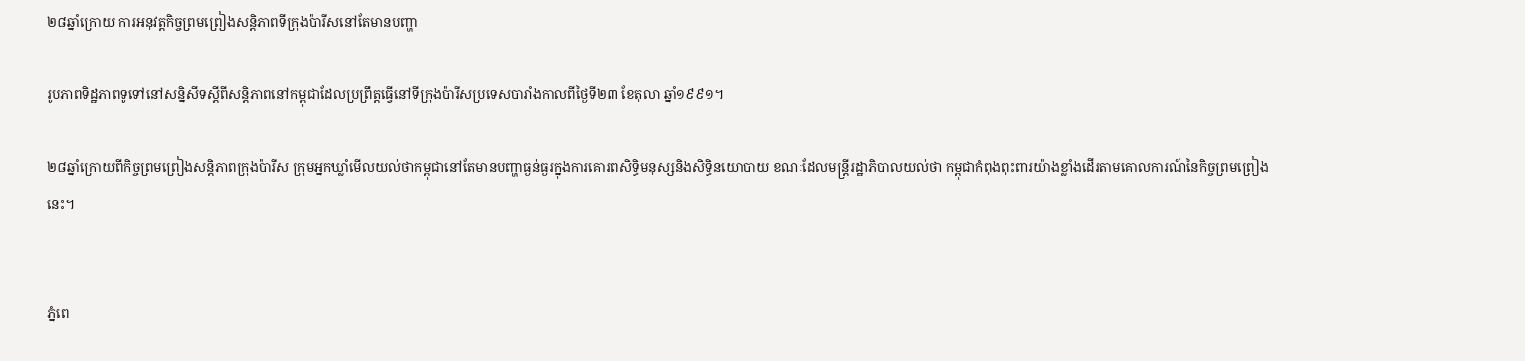២៨ឆ្នាំក្រោយ ការអនុវត្តកិច្ចព្រមព្រៀងសន្តិភាពទីក្រុងប៉ារីសនៅតែមានបញ្ហា

រូបភាពទិដ្ឋភាពទូទៅនៅសន្និសីទស្តីពីសន្តិភាពនៅកម្ពុជាដែលប្រព្រឹត្តធ្វើនៅទីក្រុងប៉ារីសប្រទេសបារាំងកាលពីថ្ងៃទី២៣ ខែតុលា ឆ្នាំ១៩៩១។

២៨ឆ្នាំក្រោយពីកិច្ចព្រមព្រៀងសន្តិភាពក្រុងប៉ារីស ក្រុមអ្នកឃ្លាំមើលយល់ថាកម្ពុជានៅតែមានបញ្ហាធ្ងន់ធ្ងរក្នុងការគោរពសិទ្ធិមនុស្សនិងសិទ្ធិនយោបាយ ខណៈដែលមន្ត្រីរដ្ឋាភិបាលយល់ថា កម្ពុជាកំពុងពុះពារយ៉ាងខ្លាំងដើរតាមគោលការណ៍នៃកិច្ចព្រមព្រៀងនេះ។


ភ្នំពេ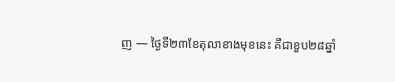ញ — ថ្ងៃទី២៣ខែតុលាខាងមុខនេះ គឺជាខួប២៨ឆ្នាំ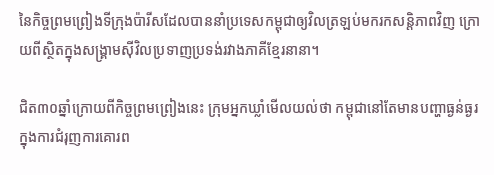នៃកិច្ចព្រមព្រៀងទីក្រុងប៉ារីសដែលបាននាំប្រទេសកម្ពុជាឲ្យវិលត្រឡប់មករកសន្តិភាពវិញ ក្រោយពីស្ថិតក្នុងសង្គ្រាមស៊ីវិលប្រទាញប្រទង់រវាងភាគីខ្មែរនានា។

ជិត៣០ឆ្នាំក្រោយពីកិច្ចព្រមព្រៀងនេះ ក្រុមអ្នកឃ្លាំមើលយល់ថា កម្ពុជានៅតែមានបញ្ហាធ្ងន់ធ្ងរក្នុងការជំរុញការគោរព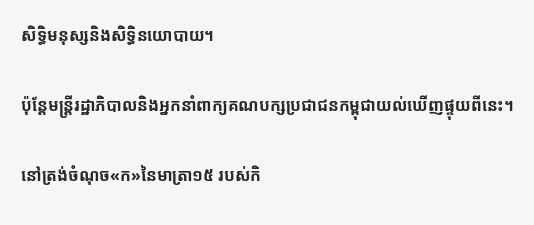សិទ្ធិមនុស្សនិងសិទ្ធិនយោបាយ។

ប៉ុន្តែមន្ត្រីរដ្ឋាភិបាលនិងអ្នកនាំពាក្យគណបក្សប្រជាជនកម្ពុជាយល់ឃើញផ្ទុយពីនេះ។

នៅត្រង់ចំណុច«ក‍»នៃមាត្រា១៥ របស់កិ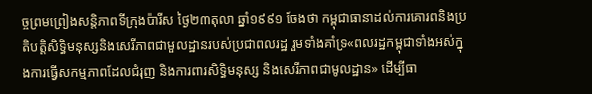ច្ចព្រមព្រៀងសន្តិភាពទីក្រុងប៉ារីស ថ្ងៃ២៣តុលា ឆ្នាំ១៩៩១ ចែងថា កម្ពុជាធានាដល់ការគោរពនិងប្រតិបត្តិសិទ្ធិមនុស្សនិងសេរីភាពជាមួលដ្ឋានរបស់ប្រជាពលរដ្ឋ រួមទាំងគាំទ្រ«ពលរដ្ឋកម្ពុជាទាំងអស់ក្នុងការធ្វើសកម្មភាពដែលជំរុញ និងការពារសិទ្ធិមនុស្ស និងសេរីភាពជាមូលដ្ឋាន» ដើម្បីធា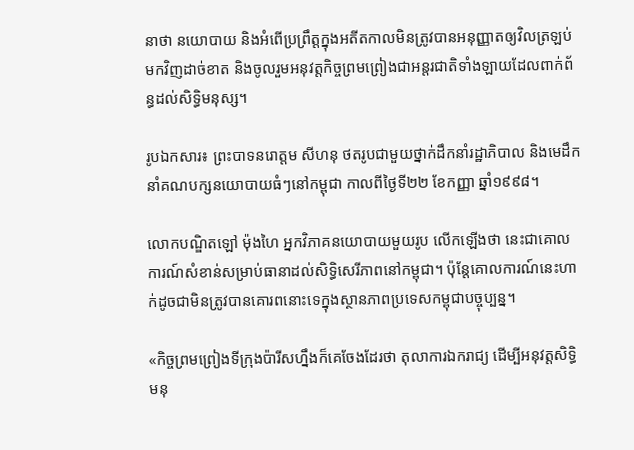នាថា នយោបាយ និងអំពើប្រព្រឹត្តក្នុងអតីតកាលមិនត្រូវបានអនុញ្ញាតឲ្យវិលត្រឡប់មកវិញដាច់ខាត និងចូលរួមអនុវត្តកិច្ចព្រមព្រៀងជាអន្តរជាតិទាំងឡាយដែលពាក់ព័ន្ធដល់សិទ្ធិមនុស្ស។

រូបឯកសារ៖ ព្រះបាទនរោត្តម សីហនុ ថតរូបជាមួយថ្នាក់ដឹកនាំរដ្ឋាភិបាល និងមេដឹកនាំគណបក្សនយោបាយធំៗនៅកម្ពុជា កាលពីថ្ងៃទី២២ ខែកញ្ញា ឆ្នាំ១៩៩៨។

លោកបណ្ឌិតឡៅ ម៉ុងហៃ អ្នកវិភាគនយោបាយមួយរូប លើកឡើងថា នេះជាគោលការណ៍សំខាន់សម្រាប់ធានាដល់សិទ្ធិសេរីភាពនៅកម្ពុជា។ ប៉ុន្តែគោលការណ៍នេះហាក់ដូចជាមិនត្រូវបានគោរពនោះទេក្នុងស្ថានភាពប្រទេសកម្ពុជាបច្ចុប្បន្ន។

«កិច្ចព្រមព្រៀងទីក្រុងប៉ារីសហ្នឹងក៏គេចែងដែរថា តុលាការឯករាជ្យ ដើម្បីអនុវត្តសិទ្ធិមនុ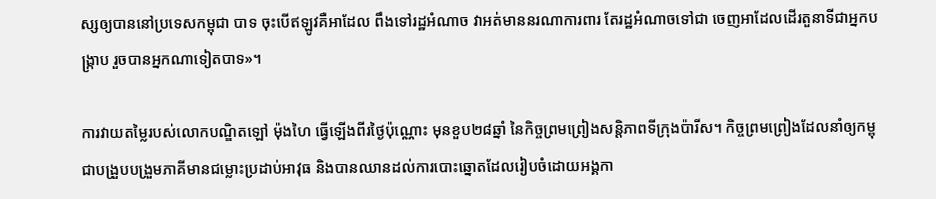ស្សឲ្យបាននៅប្រទេសកម្ពុជា បាទ ចុះបើឥឡូវគឺអាដែល ពឹងទៅរដ្ឋអំណាច វាអត់មាននរណាការពារ តែរដ្ឋអំណាចទៅជា ចេញអាដែលដើរតួនាទីជាអ្នកបង្ក្រាប រួចបានអ្នកណាទៀតបាទ»។

ការវាយតម្លៃរបស់លោកបណ្ឌិតឡៅ ម៉ុងហៃ ធ្វើឡើងពីរថ្ងៃប៉ុណ្ណោះ មុនខួប២៨ឆ្នាំ នៃកិច្ចព្រមព្រៀងសន្តិភាពទីក្រុងប៉ារីស។ កិច្ចព្រមព្រៀងដែលនាំឲ្យកម្ពុជាបង្រួបបង្រួមភាគីមានជម្លោះប្រដាប់អាវុធ និងបានឈានដល់ការបោះឆ្នោតដែលរៀបចំដោយអង្គកា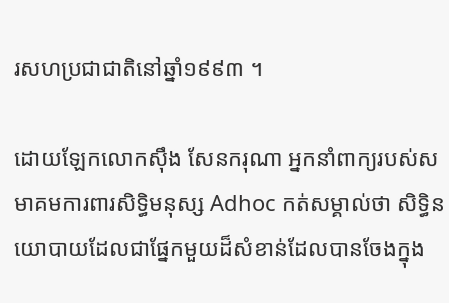រសហប្រជាជាតិនៅឆ្នាំ១៩៩៣ ។

ដោយឡែកលោកស៊ឹង សែនករុណា អ្នកនាំពាក្យរបស់សមាគមការពារសិទ្ធិមនុស្ស Adhoc កត់សម្គាល់ថា សិទ្ធិនយោបាយដែលជាផ្នែកមួយដ៏សំខាន់ដែលបានចែងក្នុង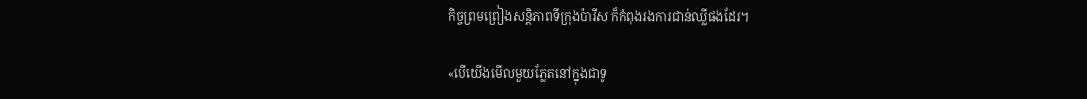កិច្ចព្រមព្រៀងសន្តិភាពទីក្រុងប៉ារីស ក៏កំពុងរងការជាន់ឈ្លីផងដែរ។

«បើយើងមើលមួយភ្លែតនៅក្នុងជាទូ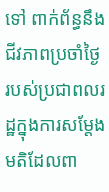ទៅ ពាក់ព័ន្ធនឹងជីវភាពប្រចាំថ្ងៃ របស់ប្រជាពលរដ្ឋក្នុងការសម្តែងមតិដែលពា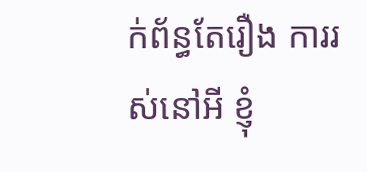ក់ព័ន្ធតែរឿង ការរស់នៅអី ខ្ញុំ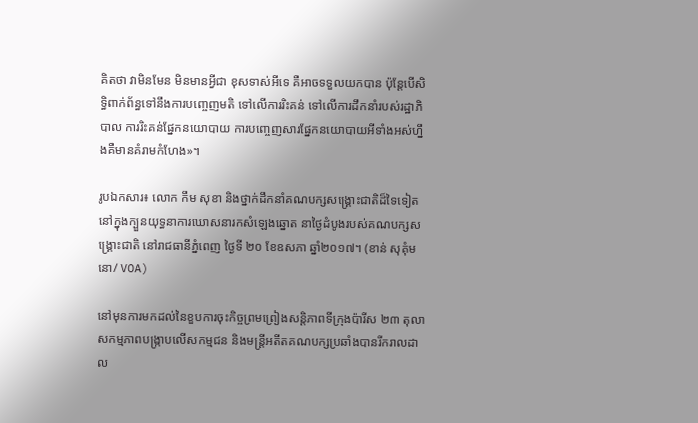គិតថា វាមិនមែន មិនមានអ្វីជា ខុសទាស់អីទេ គឺអាចទទួលយកបាន ប៉ុន្តែបើសិទ្ធិពាក់ព័ន្ធទៅនឹងការបញ្ចេញមតិ ទៅលើការរិះគន់ ទៅលើការដឹកនាំរបស់រដ្ឋាភិបាល ការរិះគន់ផ្នែកនយោបាយ ការបញ្ចេញសារផ្នែកនយោបាយអីទាំងអស់ហ្នឹងគឺមានគំរាមកំហែង»។

រូបឯកសារ៖ លោក កឹម សុខា និងថ្នាក់ដឹកនាំគណបក្សសង្គ្រោះជាតិដ៏ទៃទៀត នៅក្នុងក្បួនយុទ្ធនាការឃោសនារកសំឡេងឆ្នោត នាថ្ងៃដំបូងរបស់គណបក្សសង្គ្រោះជាតិ នៅរាជធានីភ្នំពេញ ថ្ងៃទី ២០ ខែឧសភា ឆ្នាំ២០១៧។ (ខាន់ សុគុំមនោ/ VOA)

នៅមុនការមកដល់នៃខួបការចុះកិច្ចព្រមព្រៀងសន្តិភាពទីក្រុងប៉ារីស ២៣ តុលា សកម្មភាពបង្ក្រាបលើសកម្មជន និងមន្ត្រីអតីតគណបក្សប្រឆាំងបានរីករាលដាល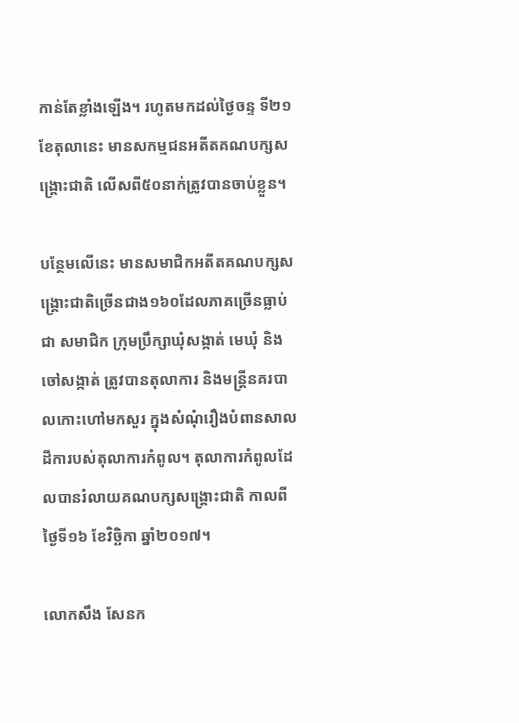កាន់តែខ្លាំងឡើង។ រហូតមកដល់ថ្ងៃចន្ទ ទី២១ ខែតុលានេះ មានសកម្មជនអតីតគណបក្សសង្គ្រោះជាតិ លើសពី៥០នាក់ត្រូវបានចាប់ខ្លួន។

បន្ថែមលើនេះ មានសមាជិកអតីតគណបក្សសង្គ្រោះជាតិច្រើនជាង១៦០ដែលភាគច្រើនធ្លាប់ជា សមាជិក ក្រុមប្រឹក្សាឃុំសង្កាត់ មេឃុំ និងចៅសង្កាត់ ត្រូវបានតុលាការ និងមន្ត្រីនគរបាលកោះហៅមកសួរ ក្នុងសំណុំរឿងបំពានសាលដីការបស់តុលាការកំពូល។ តុលាការកំពូលដែលបានរំលាយគណបក្សសង្គ្រោះជាតិ កាលពីថ្ងៃទី១៦ ខែវិច្ឆិកា ឆ្នាំ២០១៧។

លោកសឹង សែនក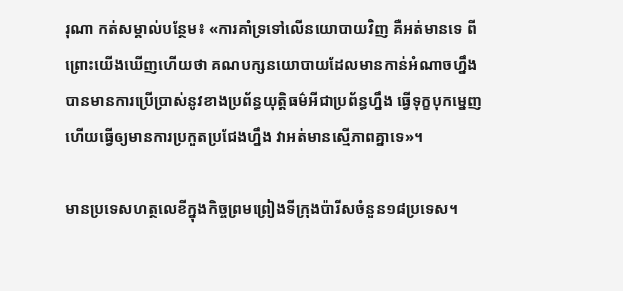រុណា កត់សម្គាល់បន្ថែម៖ «ការគាំទ្រទៅលើនយោបាយវិញ គឺអត់មានទេ ពីព្រោះយើងឃើញហើយថា គណបក្សនយោបាយដែលមានកាន់អំណាចហ្នឹង បានមានការប្រើប្រាស់នូវខាងប្រព័ន្ធយុត្តិធម៌អីជាប្រព័ន្ធហ្នឹង ធ្វើទុក្ខបុកម្នេញ ហើយធ្វើឲ្យមានការប្រកួតប្រជែងហ្នឹង វាអត់មានស្មើភាពគ្នាទេ»។

មានប្រទេសហត្ថលេខីក្នុងកិច្ចព្រមព្រៀងទីក្រុងប៉ារីសចំនួន១៨ប្រទេស។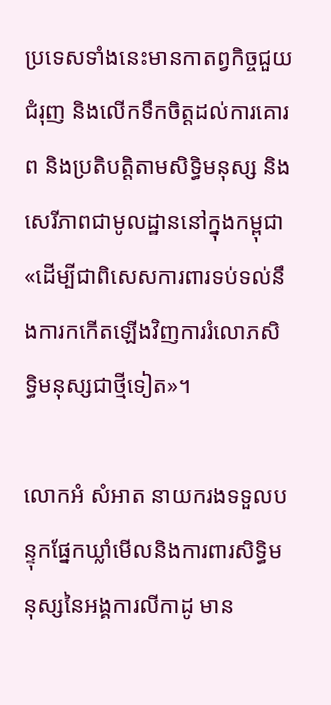ប្រទេសទាំងនេះមានកាតព្វកិច្ចជួយជំរុញ និងលើកទឹកចិត្តដល់ការគោរព និងប្រតិបត្តិតាមសិទ្ធិមនុស្ស និងសេរីភាពជាមូលដ្ឋាននៅក្នុងកម្ពុជា «ដើម្បីជាពិសេសការពារទប់ទល់នឹងការកកើតឡើងវិញការរំលោភសិទ្ធិមនុស្សជាថ្មីទៀត»។

លោកអំ សំអាត នាយករងទទួលបន្ទុកផ្នែកឃ្លាំមើលនិងការពារសិទ្ធិមនុស្សនៃអង្គការលីកាដូ មាន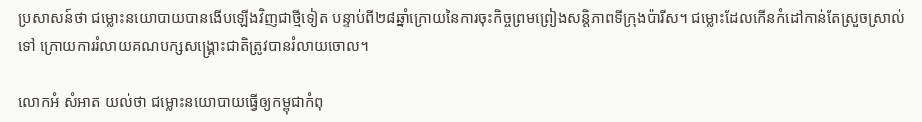ប្រសាសន៍ថា ជម្លោះនយោបាយបានងើបឡើងវិញជាថ្មីទៀត បន្ទាប់ពី២៨ឆ្នាំក្រោយនៃការចុះកិច្ចព្រមព្រៀងសន្តិភាពទីក្រុងប៉ារីស។ ជម្លោះដែលកើនកំដៅកាន់តែស្រួចស្រាល់ទៅ ក្រោយការរំលាយគណបក្សសង្គ្រោះជាតិត្រូវបានរំលាយចោល។

លោកអំ សំអាត យល់ថា ជម្លោះនយោបាយធ្វើឲ្យកម្ពុជាកំពុ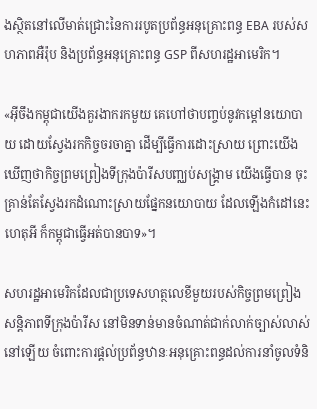ងស្ថិតនៅលើមាត់ជ្រោះនៃការរបូតប្រព័ន្ធអនុគ្រោះពន្ធ EBA របស់សហភាពអឺរ៉ុប និងប្រព័ន្ធអនុគ្រោះពន្ធ GSP ពីសហរដ្ឋអាមេរិក។

«អ៊ីចឹងកម្ពុជាយើងគួរងាករកមួយ គេហៅថាបញ្ចប់នូវកម្តៅនយោបាយ ដោយស្វែងរកកិច្ចចរចាគ្នា ដើម្បីធ្វើការដោះស្រាយ ព្រោះយើងឃើញថាកិច្ចព្រមព្រៀងទីក្រុងប៉ារីសបញ្ឈប់សង្គ្រាម យើងធ្វើបាន ចុះគ្រាន់តែស្វែងរកដំណោះស្រាយផ្នែកនយោបាយ ដែលឡើងកំដៅនេះ ហេតុអី ក៏កម្ពុជាធ្វើអត់បានបាទ»។

សហរដ្ឋអាមេរិកដែលជាប្រទេសហត្ថលេខីមួយរបស់កិច្ចព្រមព្រៀងសន្តិភាពទីក្រុងប៉ារីស នៅមិនទាន់មានចំណាត់ជាក់លាក់ច្បាស់លាស់នៅឡើយ ចំពោះការផ្តល់ប្រព័ន្ធឋានៈអនុគ្រោះពន្ធដល់ការនាំចូលទំនិ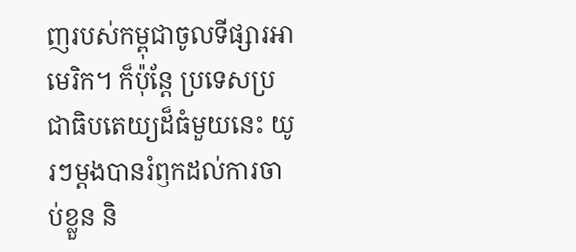ញរបស់កម្ពុជាចូលទីផ្សារអាមេរិក។ ក៏ប៉ុន្តែ ប្រទេសប្រជាធិបតេយ្យដ៏ធំមួយនេះ យូរៗម្តងបានរំឭកដល់ការចាប់ខ្លួន និ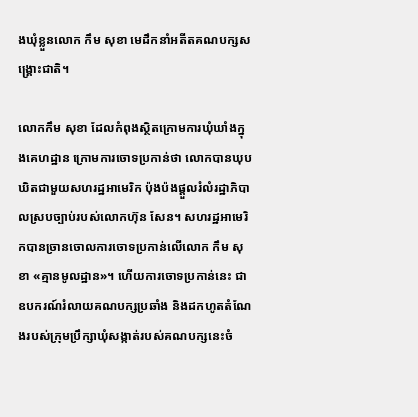ងឃុំខ្លួនលោក កឹម សុខា មេដឹកនាំអតីតគណបក្សសង្គ្រោះជាតិ។

លោកកឹម សុខា ដែលកំពុងស្ថិតក្រោមការឃុំឃាំងក្នុងគេហដ្ឋាន ក្រោមការចោទប្រកាន់ថា លោកបានឃុបឃិតជាមួយសហរដ្ឋអាមេរិក ប៉ុងប៉ងផ្តួលរំលំរដ្ឋាភិបាលស្របច្បាប់របស់លោកហ៊ុន សែន។ សហរដ្ឋអាមេរិកបានច្រានចោលការចោទប្រកាន់លើលោក កឹម សុខា «គ្មានមូលដ្ឋាន»។ ហើយការចោទប្រកាន់នេះ ជាឧបករណ៍រំលាយគណបក្សប្រឆាំង និងដកហូតតំណែងរបស់ក្រុមប្រឹក្សាឃុំសង្កាត់របស់គណបក្សនេះចំ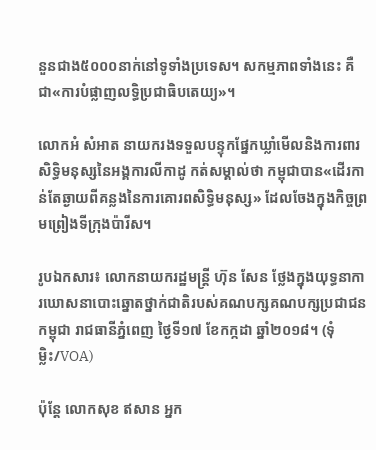នួនជាង៥០០០នាក់នៅទូទាំងប្រទេស។ សកម្មភាពទាំងនេះ គឺជា«ការបំផ្លាញលទ្ធិប្រជាធិបតេយ្យ»។

លោកអំ សំអាត នាយករងទទួលបន្ទុកផ្នែកឃ្លាំមើលនិងការពារសិទ្ធិមនុស្សនៃអង្គការលីកាដូ កត់សម្គាល់ថា កម្ពុជាបាន«ដើរកាន់តែឆ្ងាយពីគន្លងនៃការគោរពសិទ្ធិមនុស្ស» ដែលចែងក្នុងកិច្ចព្រមព្រៀងទីក្រុងប៉ារីស។

រូបឯកសារ៖ លោកនាយករដ្ឋមន្រ្តី ហ៊ុន សែន ថ្លែងក្នុងយុទ្ធនាការឃោសនាបោះឆ្នោតថ្នាក់ជាតិរបស់គណបក្សគណបក្សប្រជាជនកម្ពុជា រាជធានីភ្នំពេញ ថ្ងៃទី១៧ ខែកក្កដា ឆ្នាំ២០១៨។ (ទុំ ម្លិះ/VOA)

ប៉ុន្តែ លោកសុខ ឥសាន អ្នក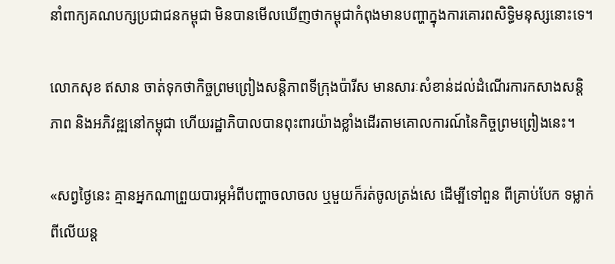នាំពាក្យគណបក្សប្រជាជនកម្ពុជា មិនបានមើលឃើញថាកម្ពុជាកំពុងមានបញ្ហាក្នុងការគោរពសិទ្ធិមនុស្សនោះទេ។

លោកសុខ ឥសាន ចាត់ទុកថាកិច្ចព្រមព្រៀងសន្តិភាពទីក្រុងប៉ារីស មានសារៈសំខាន់ដល់ដំណើរការកសាងសន្តិភាព និងអភិវឌ្ឍនៅកម្ពុជា ហើយរដ្ឋាភិបាលបានពុះពារយ៉ាងខ្លាំងដើរតាមគោលការណ៍នៃកិច្ចព្រមព្រៀងនេះ។

«សព្វថ្ងៃនេះ គ្មានអ្នកណាព្រួយបារម្ភអំពីបញ្ហាចលាចល ឬមួយក៏រត់ចូលត្រង់សេ ដើម្បីទៅពួន ពីគ្រាប់បែក ទម្លាក់ពីលើយន្ត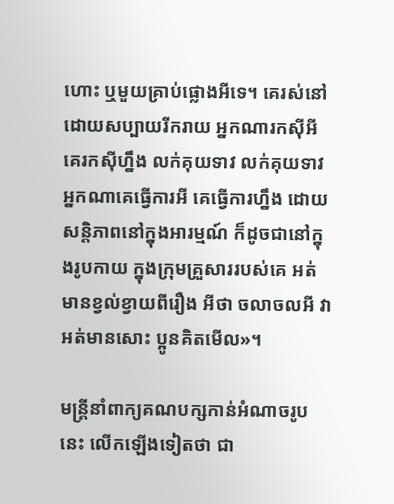ហោះ ឬមួយគ្រាប់ផ្លោងអីទេ។ គេរស់នៅដោយសប្បាយរីករាយ អ្នកណារកស៊ីអី គេរកស៊ីហឹ្នង លក់គុយទាវ លក់គុយទាវ អ្នកណាគេធ្វើការអី គេធ្វើការហ្នឹង ដោយសន្តិភាពនៅក្នុងអារម្មណ៍ ក៏ដូចជានៅក្នុងរូបកាយ ក្នុងក្រុមគ្រួសាររបស់គេ អត់មានខ្វល់ខ្វាយពីរឿង អីថា ចលាចលអី វាអត់មានសោះ ប្អូនគិតមើល»។

មន្ត្រីនាំពាក្យគណបក្សកាន់អំណាចរូបនេះ លើកឡើងទៀតថា ជា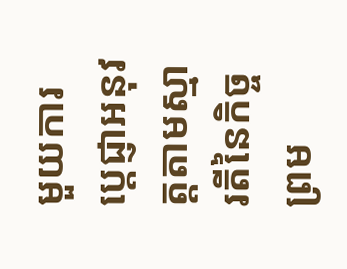មួយការប្តេជ្ញាអនុវត្តតាមស្មារតីនៃកិច្ចព្រម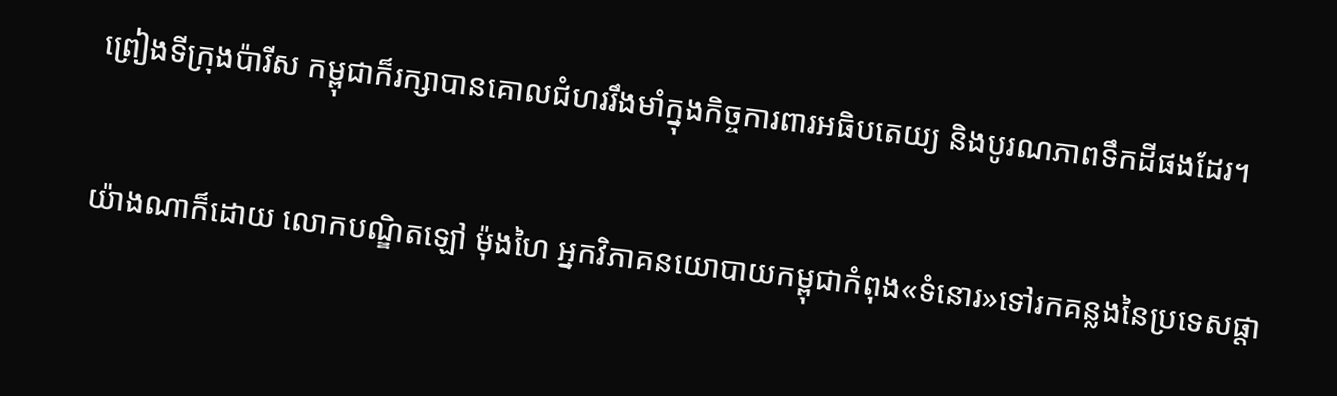ព្រៀងទីក្រុងប៉ារីស កម្ពុជាក៏រក្សាបានគោលជំហររឹងមាំក្នុងកិច្ចការពារអធិបតេយ្យ និងបូរណភាពទឹកដីផងដែរ។

យ៉ាងណាក៏ដោយ លោកបណ្ឌិតឡៅ ម៉ុងហៃ អ្នកវិភាគនយោបាយកម្ពុជាកំពុង«ទំនោរ»ទៅរកគន្លងនៃប្រទេសផ្តា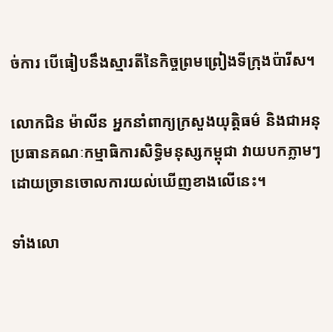ច់ការ បើធៀបនឹងស្មារតីនៃកិច្ចព្រមព្រៀងទីក្រុងប៉ារីស។

លោកជិន ម៉ាលីន អ្នកនាំពាក្យក្រសួងយុត្តិធម៌ និងជាអនុប្រធានគណៈកម្មាធិការសិទ្ធិមនុស្សកម្ពុជា វាយបកភ្លាមៗដោយច្រានចោលការយល់ឃើញខាងលើនេះ។

ទាំងលោ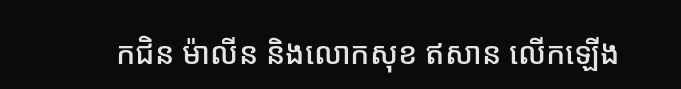កជិន ម៉ាលីន និងលោកសុខ ឥសាន លើកឡើង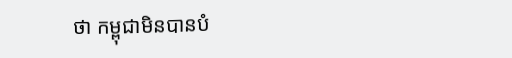ថា កម្ពុជាមិនបានបំ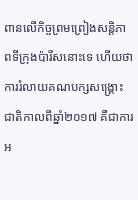ពានលើកិច្ចព្រមព្រៀងសន្តិភាពទីក្រុងប៉ារីសនោះទេ ហើយថា ការរំលាយគណបក្សសង្គ្រោះជាតិកាលពីឆ្នាំ២០១៧ គឺជាការអ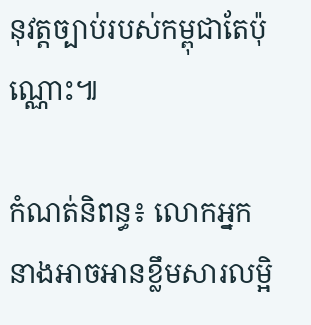នុវត្តច្បាប់របស់កម្ពុជាតែប៉ុណ្ណោះ៕

កំណត់និពន្ធ៖ លោកអ្នកនាងអាចអានខ្លឹមសារលម្អិ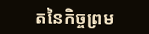តនៃកិច្ចព្រម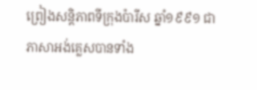ព្រៀងសន្តិភាពទីក្រុងប៉ារីស ឆ្នាំ១៩៩១ ជាភាសាអង់គ្លេសបានទាំង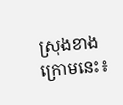ស្រុងខាងក្រោមនេះ៖